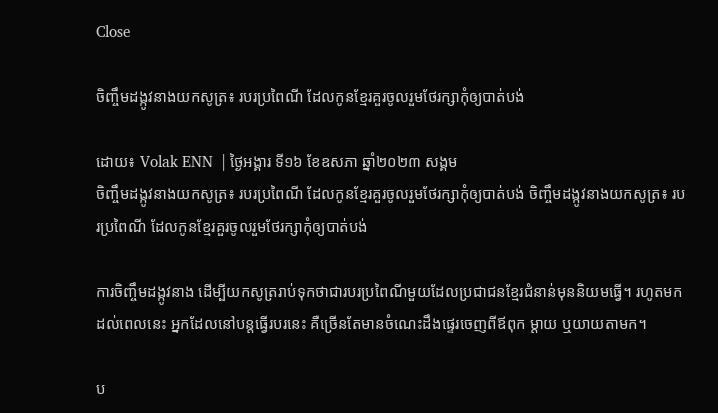Close

ចិញ្ចឹមដង្កូវនាងយកសូត្រ៖ របរប្រពៃណី ដែលកូនខ្មែរគួរចូលរួមថែរក្សាកុំឲ្យបាត់បង់

ដោយ៖ Volak ENN  | ថ្ងៃអង្គារ ទី១៦ ខែឧសភា ឆ្នាំ២០២៣ សង្គម
ចិញ្ចឹមដង្កូវនាងយកសូត្រ៖ របរប្រពៃណី ដែលកូនខ្មែរគួរចូលរួមថែរក្សាកុំឲ្យបាត់បង់ ចិញ្ចឹមដង្កូវនាងយកសូត្រ៖ របរប្រពៃណី ដែលកូនខ្មែរគួរចូលរួមថែរក្សាកុំឲ្យបាត់បង់

ការចិញ្ចឹមដង្កូវនាង ដើម្បីយកសូត្ររាប់ទុកថាជារបរប្រពៃណីមួយដែលប្រជាជនខ្មែរជំនាន់មុននិយមធ្វើ។ រហូតមកដល់ពេលនេះ អ្នកដែលនៅបន្តធ្វើរបរនេះ គឺច្រើនតែមានចំណេះដឹងផ្ទេរចេញពីឪពុក ម្ដាយ ឬយាយតាមក។

ប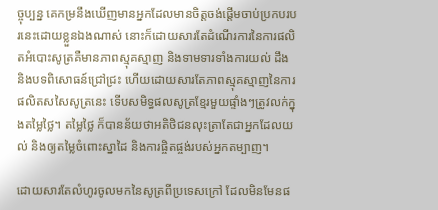ច្ចុប្បន្ន គេកម្រនឹងឃើញមានអ្នកដែលមានចិត្តចង់ផ្ដើមចាប់ប្រកបរបរនេះដោយខ្លួនឯងណាស់ នោះក៏ដោយសារតែដំណើរការនៃការផលិតអំបោះសូត្រគឺមានភាពស្មុគស្មាញ និងទាមទារទាំងការយល់ ដឹង និងបទពិសោធន៍ជ្រៅជ្រះ ហើយដោយសារតែភាពស្មុគស្មាញនៃការផលិតសសៃសូត្រនេះ ទើបសមិទ្ធផលសូត្រខ្មែរមួយផ្ទាំងៗត្រូវលក់ក្នុងតម្លៃថ្លៃ។ តម្លៃថ្លៃ ក៏បានន័យថាអតិថិជនលុះត្រាតែជាអ្នកដែលយល់ និងឲ្យតម្លៃចំពោះស្នាដៃ និងការផ្ចិតផ្ចង់របស់អ្នកតម្បាញ។

ដោយសារតែលំហូរចូលមកនៃសូត្រពីប្រទេសក្រៅ ដែលមិនមែនផ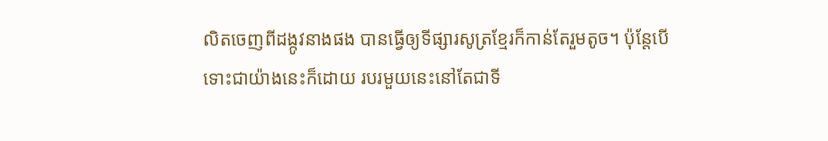លិតចេញពីដង្កូវនាងផង បានធ្វើឲ្យទីផ្សារសូត្រខ្មែរក៏កាន់តែរួមតូច។ ប៉ុន្តែបើទោះជាយ៉ាងនេះក៏ដោយ របរមួយនេះនៅតែជាទី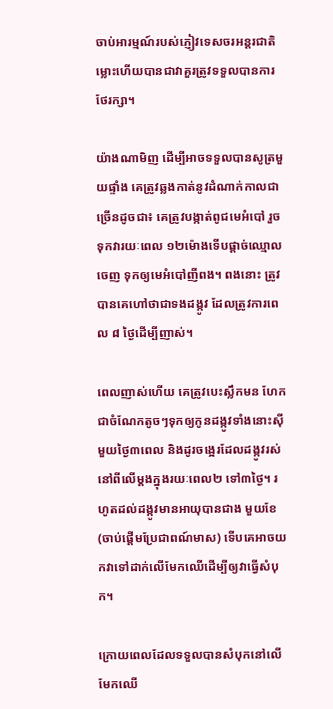ចាប់អារម្មណ៍របស់ភ្ញៀវទេសចរអន្តរជាតិ ម្លោះហើយបានជាវាគួរត្រូវទទួលបានការថែរក្សា។

យ៉ាងណាមិញ ដើម្បីអាចទទួលបានសូត្រមួយផ្ទាំង គេត្រូវឆ្លងកាត់នូវដំណាក់កាលជាច្រើនដូចជា៖ គេត្រូវបង្កាត់ពូជមេអំបៅ រួចទុកវារយៈពេល ១២ម៉ោងទើបផ្ដាច់ឈ្មោលចេញ ទុកឲ្យមេអំបៅញីពង។ ពងនោះ ត្រូវបានគេហៅថាជាទងដង្កូវ ដែលត្រូវការពេល ៨ ថ្ងៃដើម្បីញាស់។

ពេលញាស់ហើយ គេត្រូវបេះស្លឹកមន ហែកជាចំណែកតូចៗទុកឲ្យកូនដង្កូវទាំងនោះស៊ីមួយថ្ងៃ៣ពេល និងដូរចង្អេរដែលដង្កូវរស់នៅពីលើម្ដងក្នុងរយៈពេល២ ទៅ៣ថ្ងៃ។ រហូតដល់ដង្កូវមានអាយុបានជាង មួយខែ (ចាប់ផ្ដើមប្រែជាពណ៍មាស) ទើបគេអាចយកវាទៅដាក់លើមែកឈើដើម្បីឲ្យវាធ្វើសំបុក។

ក្រោយពេលដែលទទួលបានសំបុកនៅលើមែកឈើ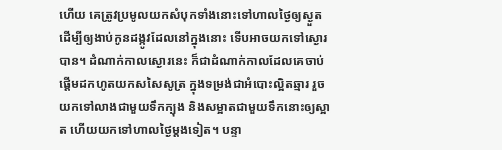ហើយ គេត្រូវប្រមូលយកសំបុកទាំងនោះទៅហាលថ្ងៃឲ្យស្ងួត ដើម្បីឲ្យងាប់កូនដង្កូវដែលនៅក្នុងនោះ ទើបអាចយកទៅស្ងោរបាន។ ដំណាក់កាលស្ងោរនេះ ក៏ជាដំណាក់កាលដែលគេចាប់ផ្ដើមដកហូតយកសសៃសូត្រ ក្នុងទម្រង់ជាអំបោះល្អិតឆ្មារ រួចយកទៅលាងជាមួយទឹកក្បុង និងសម្អាតជាមួយទឹកនោះឲ្យស្អាត ហើយយកទៅហាលថ្ងៃម្ដងទៀត។ បន្ទា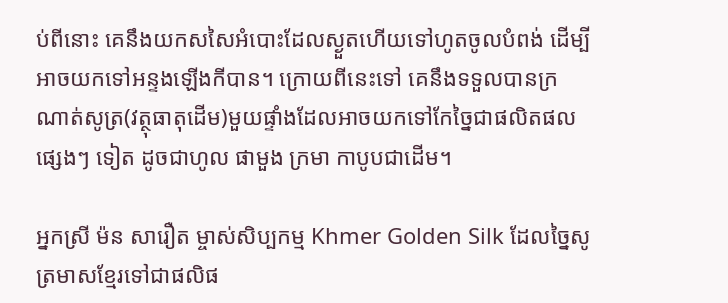ប់ពីនោះ គេនឹងយកសសៃអំបោះដែលស្ងួតហើយទៅហូតចូលបំពង់ ដើម្បីអាចយកទៅអន្ទងឡើងកីបាន។ ក្រោយពីនេះទៅ គេនឹងទទួលបានក្រណាត់សូត្រ(វត្ថុធាតុដើម)មួយផ្ទាំងដែលអាចយកទៅកែច្នៃជាផលិតផលផ្សេងៗ ទៀត ដូចជាហូល ផាមួង ក្រមា កាបូបជាដើម។

អ្នកស្រី ម៉ន សារឿត ម្ចាស់សិប្បកម្ម Khmer Golden Silk ដែលច្នៃសូត្រមាសខ្មែរទៅជាផលិផ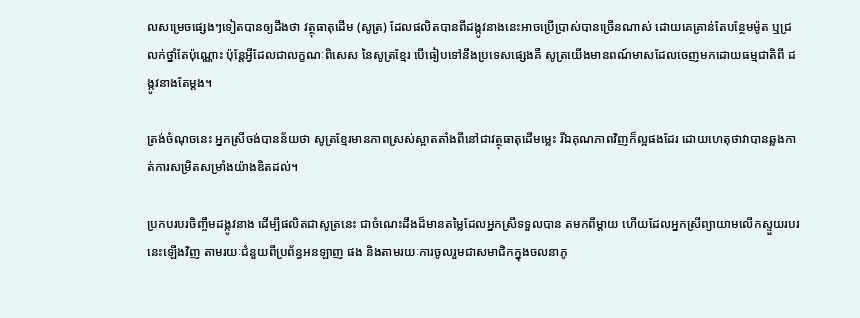លសម្រេចផ្សេងៗទៀតបានឲ្យដឹងថា វត្ថុធាតុដើម (សូត្រ) ដែលផលិតបានពីដង្កូវនាងនេះអាចប្រើប្រាស់បានច្រើនណាស់ ដោយគេគ្រាន់តែបន្ថែមម៉ូត ឬជ្រលក់ថ្នាំតែប៉ុណ្ណោះ ប៉ុន្តែអ្វីដែលជាលក្ខណៈពិសេស នៃសូត្រខ្មែរ បើធៀបទៅនឹងប្រទេសផ្សេងគឺ សូត្រយើងមានពណ៍មាសដែលចេញមកដោយធម្មជាតិពី ដង្កូវនាងតែម្ដង។

ត្រង់ចំណុចនេះ អ្នកស្រីចង់បានន័យថា សូត្រខ្មែរមានភាពស្រស់ស្អាតតាំងពីនៅជាវត្ថុធាតុដើមម្លេះ រីឯគុណភាពវិញក៏ល្អផងដែរ ដោយហេតុថាវាបានឆ្លងកាត់ការសម្រិតសម្រាំងយ៉ាងឌិតដល់។

ប្រកបរបរចិញ្ចឹមដង្កូវនាង ដើម្បីផលិតជាសូត្រនេះ ជាចំណេះដឹងដ៏មានតម្លៃដែលអ្នកស្រីទទួលបាន តមកពីម្ដាយ ហើយដែលអ្នកស្រីព្យាយាមលើកស្ទួយរបរនេះឡើងវិញ តាមរយៈជំនួយពីប្រព័ន្ធអនឡាញ ផង និងតាមរយៈការចូលរួមជាសមាជិកក្នុងចលនាភូ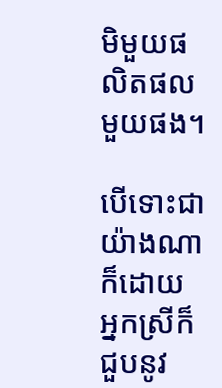មិមួយផលិតផលមួយផង។

បើទោះជាយ៉ាងណាក៏ដោយ អ្នកស្រីក៏ជួបនូវ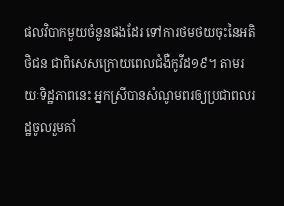ផលវិបាកមួយចំនូនផងដែរ ទៅការថមថយចុះនៃអតិថិជន ជាពិសេសក្រោយពេលជំងឺកូវីដ១៩។ តាមរយៈទិដ្ឋភាពនេះ អ្នកស្រីបានសំណូមពរឲ្យប្រជាពលរដ្ឋចូលរួមគាំ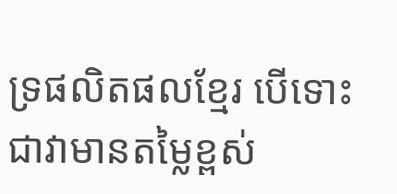ទ្រផលិតផលខ្មែរ បើទោះជាវាមានតម្លៃខ្ពស់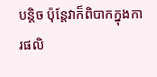បន្តិច ប៉ុន្តែវាក៏ពិបាកក្នុងការផលិ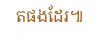តផងដែរ៕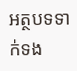អត្ថបទទាក់ទង